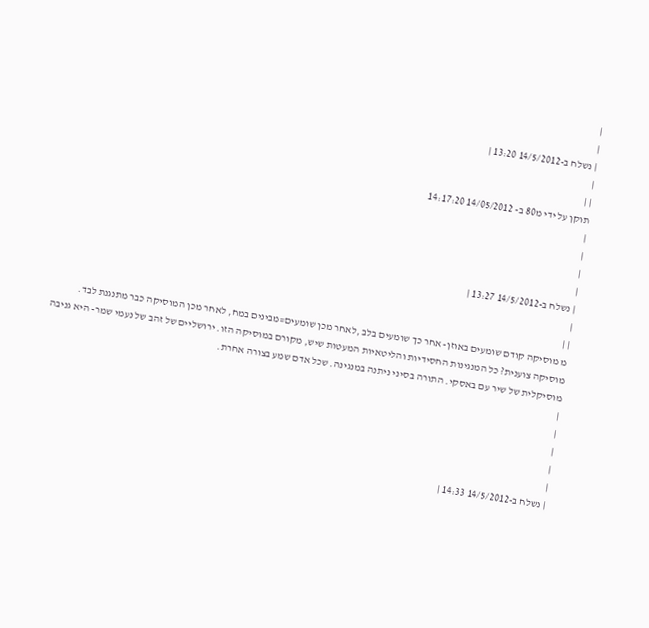|
|
| נשלח ב-14/5/2012 13:20 |
|
| |
תוקן על ידי מ80 ב- 14/05/2012 14:17:20
|
|
|
|
| נשלח ב-14/5/2012 13:27 |
|
| |
מ מוסיקה קודם שומעים באוזן- אחר כך שומעים בלב ,לאחר מכן שומעים=מבינים במח, לאחר מכן המוסיקה כבר מתנגנת לבד.
מוסיקה צוענית? כל המנגינות החסידיות והליטאיות המעטות שיש, מקורם במוסיקה הזו. ירושליים של זהב של נעמי שמר- היא גניבה מוסיקלית של שיר עם באסקי. התורה בסיני ניתנה במנגינה. שכל אדם שמע בצורה אחרת.
|
|
|
|
|
| נשלח ב-14/5/2012 14:33 |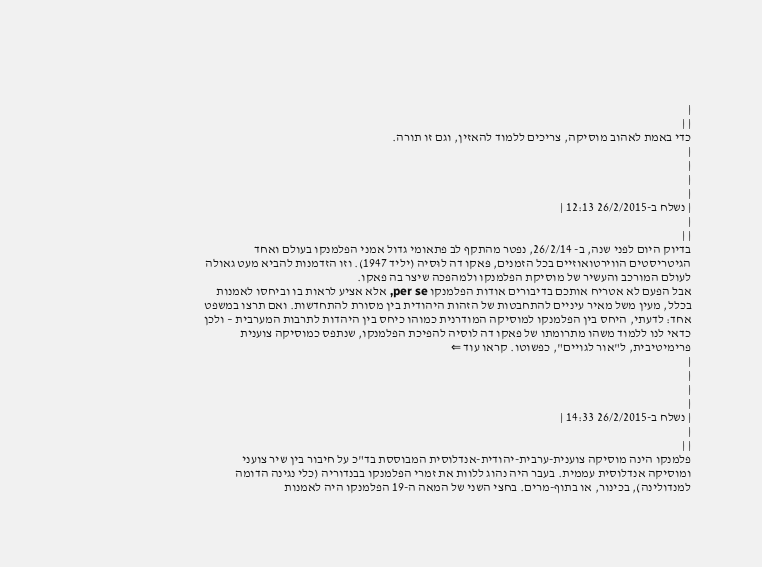|
| |
כדי באמת לאהוב מוסיקה, צריכים ללמוד להאזין, וגם זו תורה.
|
|
|
|
| נשלח ב-26/2/2015 12:13 |
|
| |
בדיוק היום לפני שנה, ב- 26/2/14, נפטר מהתקף לב פתאומי גדול אמני הפלמנקו בעולם ואחד הגיטריסטים הווירטואוזיים בכל הזמנים, פּאקו דה לוּסיה (יליד 1947). וזו הזדמנות להביא מעט גאולה לעולם המורכב והעשיר של מוסיקת הפלמנקו ולמהפכה שיצר בה פאקו.
אבל הפעם לא אטריח אותכם בדיבורים אודות הפלמנקו per se, אלא אציע לראות בו וביחסו לאמנות בכלל, מעין משל מאיר עיניים להתחבטות של הזהות היהודית בין מסורת להתחדשות. ואם תרצו במשפט אחד: לדעתי, היחס בין הפלמנקו למוסיקה המודרנית כמוהו כיחס בין היהדות לתרבות המערבית – ולכן כדאי לנו ללמוד משהו מתרומתו של פאקו דה לוסיה להפיכת הפלמנקו, שנתפס כמוסיקה צוענית פרימיטיבית, ל"אור לגויים", כפשוטו. קראו עוד ⇐
|
|
|
|
| נשלח ב-26/2/2015 14:33 |
|
| |
פלמנקו הינה מוסיקה צוענית-ערבית-יהודית-אנדלוסית המבוססת בד"כ על חיבור בין שיר צועני ומוסיקה אנדלוסית עממית. בעבר היה נהוג ללוות את זמרי הפלמנקו בבנדוריה (כלי נגינה הדומה למנדולינה), בכינור, או בתוף-מרים. בחצי השני של המאה ה-19 הפלמנקו היה לאמנות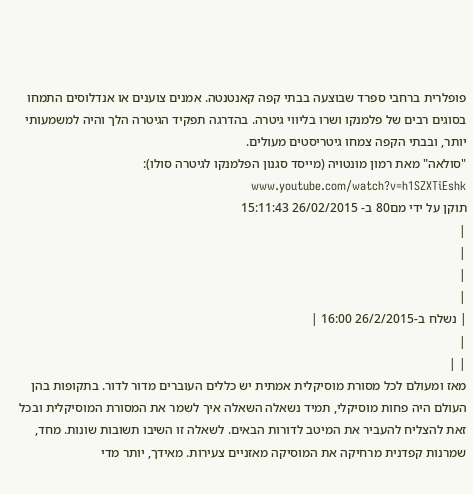פופלרית ברחבי ספרד שבוצעה בבתי קפה קאנטנטה. אמנים צוענים או אנדלוסים התמחו בסוגים רבים של פלמנקו ושרו בליווי גיטרה. בהדרגה תפקיד הגיטרה הלך והיה למשמעותי יותר, ובבתי הקפה צמחו גיטריסטים מעולים.
"סולאה" מאת רמון מונטויה (מייסד סגנון הפלמנקו לגיטרה סולו): www.youtube.com/watch?v=h1SZXTiEshk
תוקן על ידי מם80 ב- 26/02/2015 15:11:43
|
|
|
|
| נשלח ב-26/2/2015 16:00 |
|
| |
מאז ומעולם לכל מסורת מוסיקלית אמתית יש כללים העוברים מדור לדור. בתקופות בהן העולם היה פחות מוסיקלי, תמיד נשאלה השאלה איך לשמר את המסורת המוסיקלית ובכל זאת להצליח להעביר את המיטב לדורות הבאים. לשאלה זו השיבו תשובות שונות. מחד, שמרנות קפדנית מרחיקה את המוסיקה מאזניים צעירות. מאידך, יותר מדי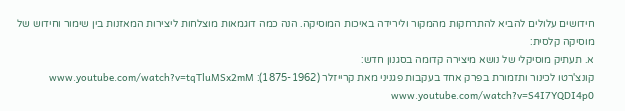חידושים עלולים להביא להתרחקות מהמקור ולירידה באיכות המוסיקה. הנה כמה דוגמאות מוצלחות ליצירות המאזנות בין שימור וחידוש של מוסיקה קלסית:
א. תעתיק מוסיקלי של נושא מיצירה קדומה בסגנון חדש:
קונצ'רטו לכינור ותזמורת בפרק אחד בעקבות פגניני מאת קרייזלר (1875-1962): www.youtube.com/watch?v=tqTluMSx2mM www.youtube.com/watch?v=S4I7YQDI4p0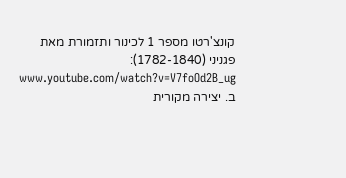קונצ'רטו מספר 1 לכינור ותזמורת מאת פגניני (1782-1840): www.youtube.com/watch?v=V7foOd2B_ug
ב. יצירה מקורית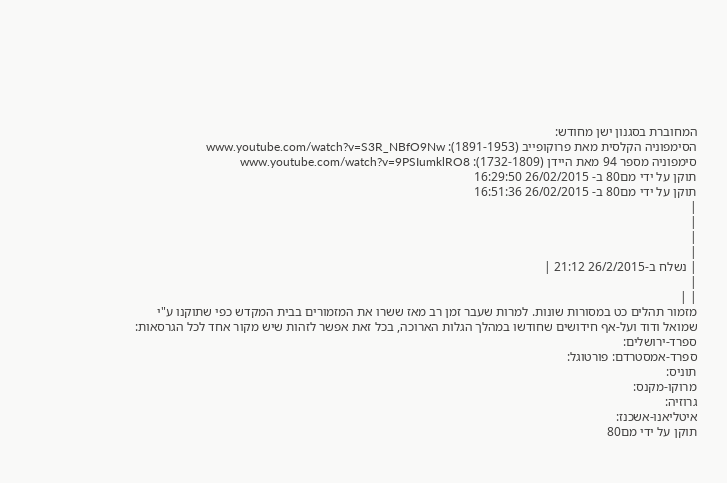המחוברת בסגנון ישן מחודש:
הסימפוניה הקלסית מאת פרוקופייב (1891-1953): www.youtube.com/watch?v=S3R_NBfO9Nw
סימפוניה מספר 94 מאת היידן (1732-1809): www.youtube.com/watch?v=9PSIumklRO8
תוקן על ידי מם80 ב- 26/02/2015 16:29:50
תוקן על ידי מם80 ב- 26/02/2015 16:51:36
|
|
|
|
| נשלח ב-26/2/2015 21:12 |
|
| |
מזמור תהלים כט במסורות שונות. למרות שעבר זמן רב מאז ששרו את המזמורים בבית המקדש כפי שתוקנו ע"י שמואל ודוד ועל-אף חידושים שחודשו במהלך הגלות הארוכה, בכל זאת אפשר לזהות שיש מקור אחד לכל הגרסאות:
ספרד-ירושלים:
ספרד-אמסטרדם: פורטוגל:
תוניס:
מרוקו-מקנס:
גרוזיה:
איטליאנו-אשכנז:
תוקן על ידי מם80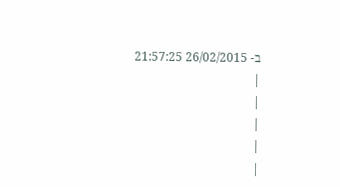ב- 26/02/2015 21:57:25
|
|
|
|
|